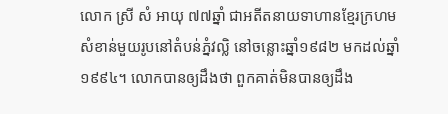លោក ស្រី សំ អាយុ ៧៧ឆ្នាំ ជាអតីតនាយទាហានខ្មែរក្រហមសំខាន់មួយរូបនៅតំបន់ភ្នំវល្លិ នៅចន្លោះឆ្នាំ១៩៨២ មកដល់ឆ្នាំ១៩៩៤។ លោកបានឲ្យដឹងថា ពួកគាត់មិនបានឲ្យដឹង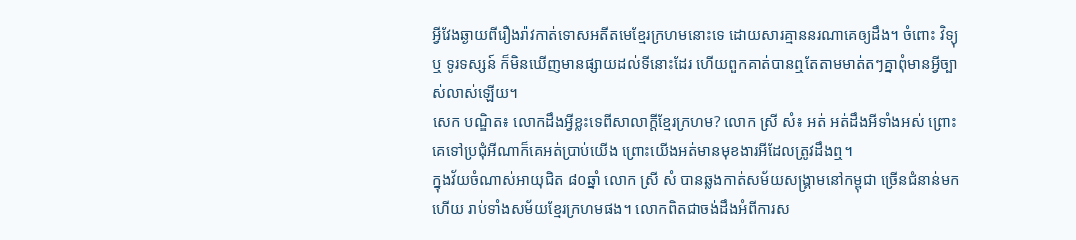អ្វីវែងឆ្ងាយពីរឿងរ៉ាវកាត់ទោសអតីតមេខ្មែរក្រហមនោះទេ ដោយសារគ្មាននរណាគេឲ្យដឹង។ ចំពោះ វិទ្យុ ឬ ទូរទស្សន៍ ក៏មិនឃើញមានផ្សាយដល់ទីនោះដែរ ហើយពួកគាត់បានឮតែតាមមាត់តៗគ្នាពុំមានអ្វីច្បាស់លាស់ឡើយ។
សេក បណ្ឌិត៖ លោកដឹងអ្វីខ្លះទេពីសាលាក្ដីខ្មែរក្រហម? លោក ស្រី សំ៖ អត់ អត់ដឹងអីទាំងអស់ ព្រោះគេទៅប្រជុំអីណាក៏គេអត់ប្រាប់យើង ព្រោះយើងអត់មានមុខងារអីដែលត្រូវដឹងឮ។
ក្នុងវ័យចំណាស់អាយុជិត ៨០ឆ្នាំ លោក ស្រី សំ បានឆ្លងកាត់សម័យសង្គ្រាមនៅកម្ពុជា ច្រើនជំនាន់មកហើយ រាប់ទាំងសម័យខ្មែរក្រហមផង។ លោកពិតជាចង់ដឹងអំពីការស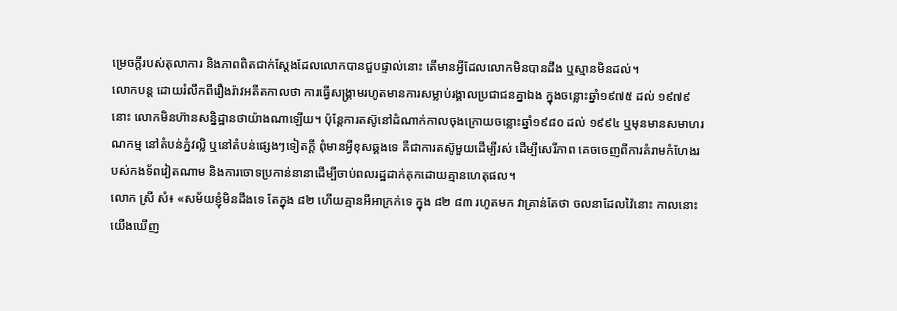ម្រេចក្ដីរបស់តុលាការ និងភាពពិតជាក់ស្ដែងដែលលោកបានជួបផ្ទាល់នោះ តើមានអ្វីដែលលោកមិនបានដឹង ឬស្មានមិនដល់។
លោកបន្ត ដោយរំលឹកពីរឿងរ៉ាវអតីតកាលថា ការធ្វើសង្គ្រាមរហូតមានការសម្លាប់រង្គាលប្រជាជនគ្នាឯង ក្នុងចន្លោះឆ្នាំ១៩៧៥ ដល់ ១៩៧៩ នោះ លោកមិនហ៊ានសន្និដ្ឋានថាយ៉ាងណាឡើយ។ ប៉ុន្តែការតស៊ូនៅដំណាក់កាលចុងក្រោយចន្លោះឆ្នាំ១៩៨០ ដល់ ១៩៩៤ ឬមុនមានសមាហរណកម្ម នៅតំបន់ភ្នំវល្លិ ឬនៅតំបន់ផ្សេងៗទៀតក្ដី ពុំមានអ្វីខុសឆ្គងទេ គឺជាការតស៊ូមួយដើម្បីរស់ ដើម្បីសេរីភាព គេចចេញពីការគំរាមកំហែងរបស់កងទ័ពវៀតណាម និងការចោទប្រកាន់នានាដើម្បីចាប់ពលរដ្ឋដាក់គុកដោយគ្មានហេតុផល។
លោក ស្រី សំ៖ «សម័យខ្ញុំមិនដឹងទេ តែក្នុង ៨២ ហើយគ្មានអីអាក្រក់ទេ ក្នុង ៨២ ៨៣ រហូតមក វាគ្រាន់តែថា ចលនាដែលវ៉ៃនោះ កាលនោះយើងឃើញ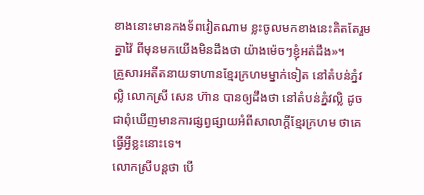ខាងនោះមានកងទ័ពវៀតណាម ខ្លះចូលមកខាងនេះគិតតែរួមគ្នាវ៉ៃ ពីមុនមកយើងមិនដឹងថា យ៉ាងម៉េចៗខ្ញុំអត់ដឹង»។
គ្រួសារអតីតនាយទាហានខ្មែរក្រហមម្នាក់ទៀត នៅតំបន់ភ្នំវល្លិ លោកស្រី សេន ហ៊ាន បានឲ្យដឹងថា នៅតំបន់ភ្នំវល្លិ ដូចជាពុំឃើញមានការផ្សព្វផ្សាយអំពីសាលាក្ដីខ្មែរក្រហម ថាគេធ្វើអ្វីខ្លះនោះទេ។
លោកស្រីបន្តថា បើ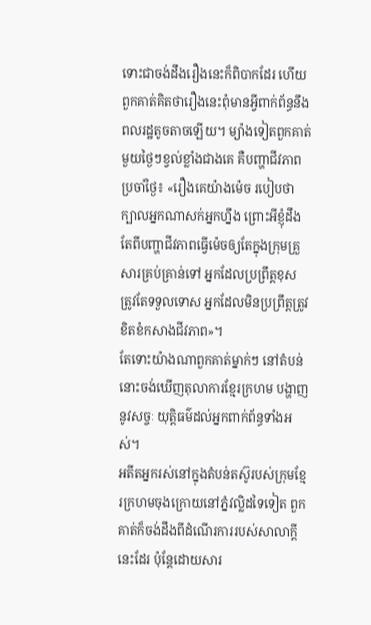ទោះជាចង់ដឹងរឿងនេះក៏ពិបាកដែរ ហើយពួកគាត់គិតថារឿងនេះពុំមានអ្វីពាក់ព័ន្ធនឹងពលរដ្ឋតូចតាចឡើយ។ ម្យ៉ាងទៀតពួកគាត់មួយថ្ងៃៗខ្វល់ខ្លាំងជាងគេ គឺបញ្ហាជីវភាពប្រចាំថ្ងៃ៖ «រឿងគេយ៉ាងម៉េច របៀបថា ក្បាលអ្នកណាសក់អ្នកហ្នឹង ព្រោះអីខ្ញុំដឹងតែពីបញ្ហាជីវភាពធ្វើម៉េចឲ្យតែក្នុងក្រុមគ្រួសារគ្រប់គ្រាន់ទៅ អ្នកដែលប្រព្រឹត្តខុស ត្រូវតែទទួលទោស អ្នកដែលមិនប្រព្រឹត្តត្រូវខិតខំកសាងជីវភាព»។
តែទោះយ៉ាងណាពួកគាត់ម្នាក់ៗ នៅតំបន់នោះចង់ឃើញតុលាការខ្មែរក្រហម បង្ហាញនូវសច្ចៈ យុត្តិធម៌ដល់អ្នកពាក់ព័ន្ធទាំងអស់។
អតីតអ្នករស់នៅក្នុងតំបន់តស៊ូរបស់ក្រុមខ្មែរក្រហមចុងក្រោយនៅភ្នំវល្លិដទៃទៀត ពួកគាត់ក៏ចង់ដឹងពីដំណើរការរបស់សាលាក្ដីនេះដែរ ប៉ុន្តែដោយសារ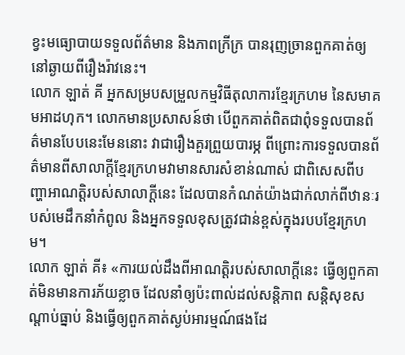ខ្វះមធ្យោបាយទទួលព័ត៌មាន និងភាពក្រីក្រ បានរុញច្រានពួកគាត់ឲ្យនៅឆ្ងាយពីរឿងរ៉ាវនេះ។
លោក ឡាត់ គី អ្នកសម្របសម្រួលកម្មវិធីតុលាការខ្មែរក្រហម នៃសមាគមអាដហុក។ លោកមានប្រសាសន៍ថា បើពួកគាត់ពិតជាពុំទទួលបានព័ត៌មានបែបនេះមែននោះ វាជារឿងគួរព្រួយបារម្ភ ពីព្រោះការទទួលបានព័ត៌មានពីសាលាក្ដីខ្មែរក្រហមវាមានសារសំខាន់ណាស់ ជាពិសេសពីបញ្ហាអាណត្តិរបស់សាលាក្ដីនេះ ដែលបានកំណត់យ៉ាងជាក់លាក់ពីឋានៈរបស់មេដឹកនាំកំពូល និងអ្នកទទួលខុសត្រូវជាន់ខ្ពស់ក្នុងរបបខ្មែរក្រហម។
លោក ឡាត់ គី៖ «ការយល់ដឹងពីអាណត្តិរបស់សាលាក្ដីនេះ ធ្វើឲ្យពួកគាត់មិនមានការភ័យខ្លាច ដែលនាំឲ្យប៉ះពាល់ដល់សន្តិភាព សន្តិសុខសណ្ដាប់ធ្នាប់ និងធ្វើឲ្យពួកគាត់ស្ងប់អារម្មណ៍ផងដែ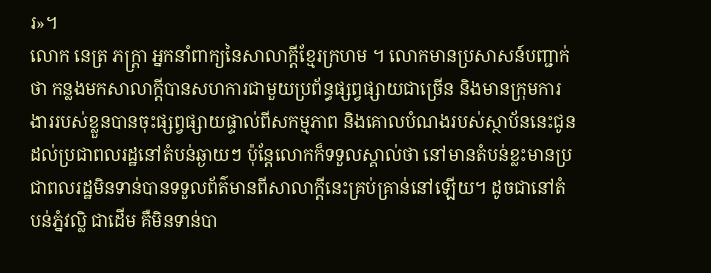រ»។
លោក នេត្រ ភក្រ្តា អ្នកនាំពាក្យនៃសាលាក្ដីខ្មែរក្រហម ។ លោកមានប្រសាសន៍បញ្ជាក់ថា កន្លងមកសាលាក្ដីបានសហការជាមួយប្រព័ន្ធផ្សព្វផ្សាយជាច្រើន និងមានក្រុមការងាររបស់ខ្លួនបានចុះផ្សព្វផ្សាយផ្ទាល់ពីសកម្មភាព និងគោលបំណងរបស់ស្ថាប័ននេះជូនដល់ប្រជាពលរដ្ឋនៅតំបន់ឆ្ងាយៗ ប៉ុន្តែលោកក៏ទទួលស្គាល់ថា នៅមានតំបន់ខ្លះមានប្រជាពលរដ្ឋមិនទាន់បានទទួលព័ត៌មានពីសាលាក្ដីនេះគ្រប់គ្រាន់នៅឡើយ។ ដូចជានៅតំបន់ភ្នំវល្លិ ជាដើម គឺមិនទាន់បា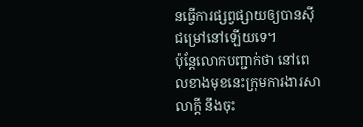នធ្វើការផ្សព្វផ្សាយឲ្យបានស៊ីជម្រៅនៅឡើយទេ។
ប៉ុន្តែលោកបញ្ជាក់ថា នៅពេលខាងមុខនេះក្រុមការងារសាលាក្ដី នឹងចុះ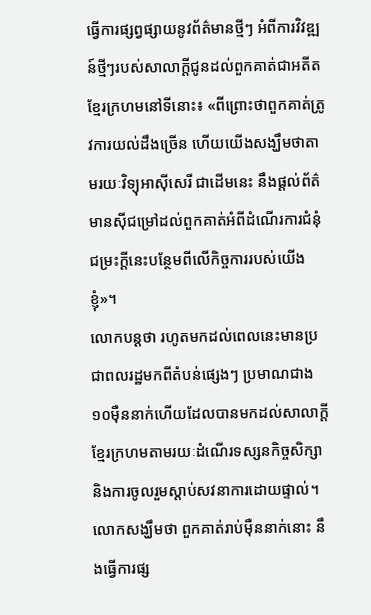ធ្វើការផ្សព្វផ្សាយនូវព័ត៌មានថ្មីៗ អំពីការវិវឌ្ឍន៍ថ្មីៗរបស់សាលាក្ដីជូនដល់ពួកគាត់ជាអតីតខ្មែរក្រហមនៅទីនោះ៖ «ពីព្រោះថាពួកគាត់ត្រូវការយល់ដឹងច្រើន ហើយយើងសង្ឃឹមថាតាមរយៈវិទ្យុអាស៊ីសេរី ជាដើមនេះ នឹងផ្ដល់ព័ត៌មានស៊ីជម្រៅដល់ពួកគាត់អំពីដំណើរការជំនុំជម្រះក្ដីនេះបន្ថែមពីលើកិច្ចការរបស់យើងខ្ញុំ»។
លោកបន្តថា រហូតមកដល់ពេលនេះមានប្រជាពលរដ្ឋមកពីតំបន់ផ្សេងៗ ប្រមាណជាង ១០ម៉ឺននាក់ហើយដែលបានមកដល់សាលាក្ដីខ្មែរក្រហមតាមរយៈដំណើរទស្សនកិច្ចសិក្សា និងការចូលរួមស្ដាប់សវនាការដោយផ្ទាល់។ លោកសង្ឃឹមថា ពួកគាត់រាប់ម៉ឺននាក់នោះ នឹងធ្វើការផ្ស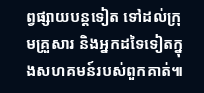ព្វផ្សាយបន្តទៀត ទៅដល់ក្រុមគ្រួសារ និងអ្នកដទៃទៀតក្នុងសហគមន៍របស់ពួកគាត់៕